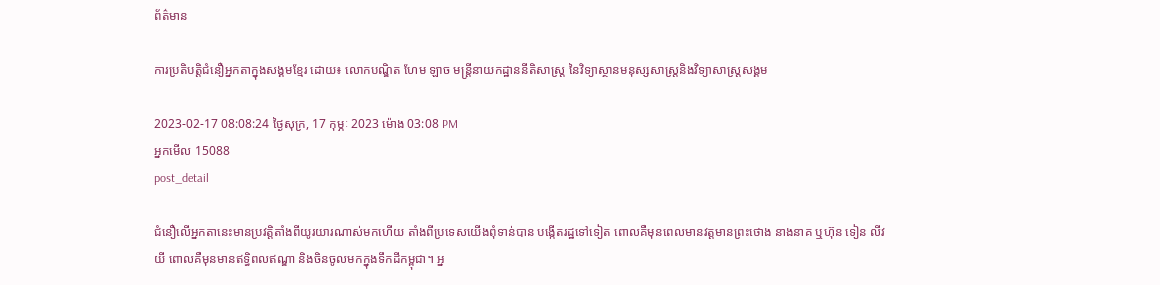ព័ត៌មាន

ការប្រតិបត្តិជំនឿអ្នកតាក្នុងសង្គមខ្មែរ ដោយ៖ លោកបណ្ឌិត ហែម ឡាច មន្ត្រីនាយកដ្ឋាននីតិសាស្រ្ត នៃវិទ្យាស្ថានមនុស្សសាស្រ្តនិងវិទ្យាសាស្រ្តសង្គម

2023-02-17 08:08:24 ថ្ងៃសុក្រ, 17 កុម្ភៈ 2023 ម៉ោង 03:08 PM
អ្នកមើល 15088
post_detail

ជំនឿលើអ្នកតានេះមានប្រវត្តិតាំងពីយូរយារណាស់មកហើយ តាំងពីប្រទេសយើងពុំទាន់បាន បង្កើតរដ្ឋទៅទៀត ពោលគឺមុនពេលមានវត្តមានព្រះថោង នាងនាគ ឬហ៊ុន ទៀន លីវ យី ពោលគឺមុនមានឥទ្ធិពលឥណ្ឌា និងចិនចូលមកក្នុងទឹកដីកម្ពុជា។ អ្ន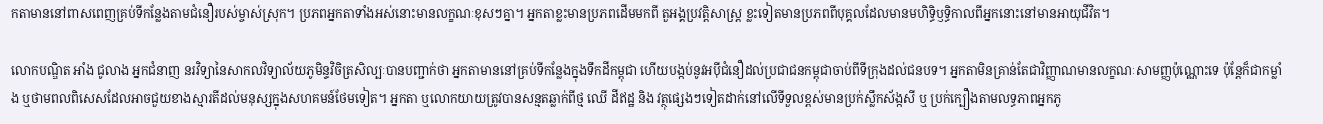កតាមាននៅពាសពេញគ្រប់ទីកន្លែងតាមជំនឿរបស់ម្ចាស់ស្រុក។ ប្រភពអ្នកតាទាំងអស់នោះមានលក្ខណៈខុសៗគ្នា។ អ្នកតាខ្លះមានប្រភពដើមមកពី តួអង្គប្រវត្តិសាស្ត្រ ខ្លះទៀតមានប្រភពពីបុគ្គលដែលមានមហិទ្ធិឫទ្ធិកាលពីអ្នកនោះនៅមានអាយុជីវិត។

លោកបណ្ឌិត អាំង ជូលាង អ្នកជំនាញ នរវិទ្យានៃសាកលវិទ្យាល័យភូមិន្ទវិចិត្រសិល្បៈបានបញ្ជាក់ថា អ្នកតាមាននៅគ្រប់ទីកន្លែងក្នុងទឹកដីកម្ពុជា ហើយបង្កប់នូវអប៉ីជំនឿដល់ប្រជាជនកម្ពុជាចាប់ពីទីក្រុងដល់ជនបទ។ អ្នកតាមិនគ្រាន់តែជាវិញ្ញាណមានលក្ខណៈសាមញ្ញប៉ុណ្ណោះទេ ប៉ុន្តែក៏ជាកម្លាំង ឬថាមពលពិសេសដែលអាចជួយខាងស្មារតីដល់មនុស្សក្នុងសហគមន៍ថែមទៀត។ អ្នកតា ឬលោកយាយត្រូវបានសន្មតឆ្លាក់ពីថ្ម ឈើ ដីឥដ្ឋ និង វត្ថុផ្សេងៗទៀតដាក់នៅលើទីទួលខ្ពស់មានប្រក់ស្លឹកស័ង្កសី ឬ ប្រក់ក្បឿងតាមលទ្ធភាពអ្នកភូ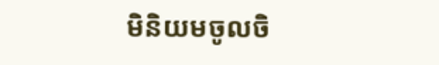មិនិយមចូលចិ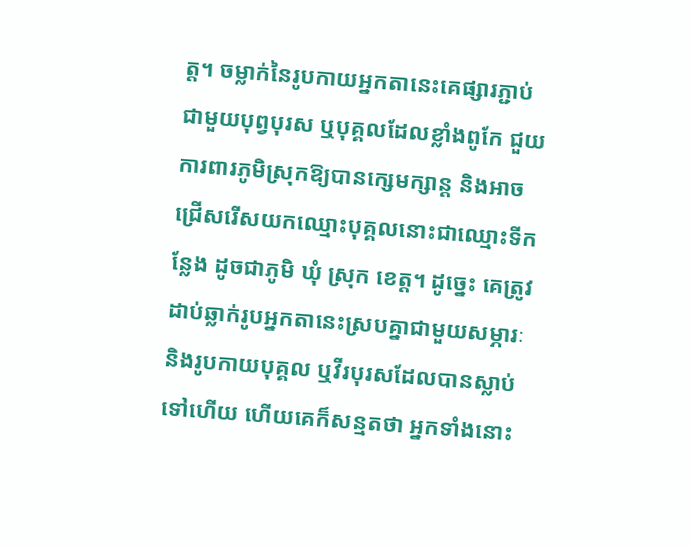ត្ត។ ចម្លាក់នៃរូបកាយអ្នកតានេះគេផ្សារភ្ជាប់ជាមួយបុព្វបុរស ឬបុគ្គលដែលខ្លាំងពូកែ ជួយការពារភូមិស្រុកឱ្យបានក្សេមក្សាន្ត និងអាចជ្រើសរើសយកឈ្មោះបុគ្គលនោះជាឈ្មោះទីកន្លែង ដូចជាភូមិ ឃុំ ស្រុក ខេត្ត។ ដូច្នេះ គេត្រូវដាប់ឆ្លាក់រូបអ្នកតានេះស្របគ្នាជាមួយសម្ភារៈនិងរូបកាយបុគ្គល ឬវីរបុរសដែលបានស្លាប់ទៅហើយ ហើយគេក៏សន្មតថា អ្នកទាំងនោះ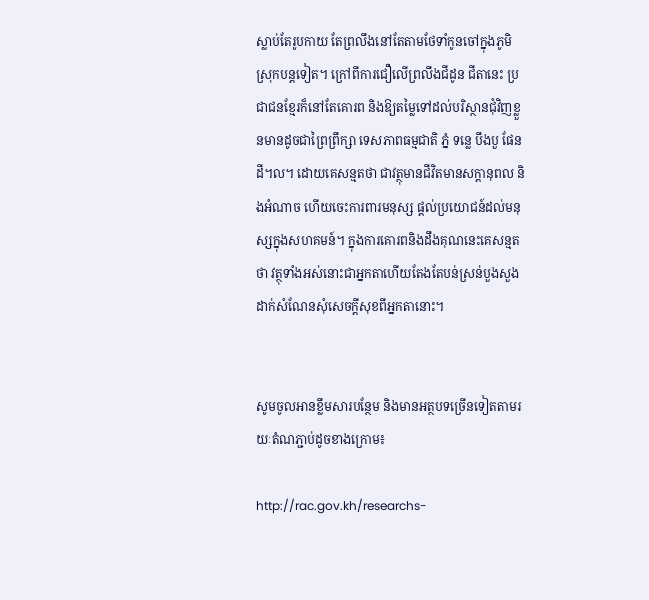ស្លាប់តែរូបកាយ តែព្រលឹងនៅតែតាមថែទាំកូនចៅក្នុងភូមិស្រុកបន្តទៀត។ ក្រៅពីការជឿលើព្រលឹងជីដូន ជីតានេះ ប្រជាជនខ្មែរក៏នៅតែគោរព និងឱ្យតម្លៃទៅដល់បរិស្ថានជុំវិញខ្លួនមានដូចជាព្រៃព្រឹក្សា ទេសភាពធម្មជាតិ ភ្នំ ទន្លេ បឹងបួ ផែនដី។ល។ ដោយគេសន្មតថា ជាវត្ថុមានជីវិតមានសក្តានុពល និងអំណាច ហើយចេះការពារមនុស្ស ផ្តល់ប្រយោជន៍ដល់មនុស្សក្នុងសហគមន៍។ ក្នុងការគោរពនិងដឹងគុណនេះគេសន្មតថា វត្ថុទាំងអស់នោះជាអ្នកតាហើយតែងតែបន់ស្រន់បួងសួងដាក់សំណែនសុំសេចក្តីសុខពីអ្នកតានោះ។


សូមចូលអានខ្លឹមសារបន្ថែម និងមានអត្ថបទច្រើនទៀតតាមរយៈតំណភ្ជាប់ដូចខាងក្រោម៖

http://rac.gov.kh/researchs-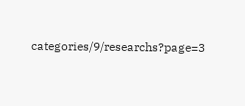categories/9/researchs?page=3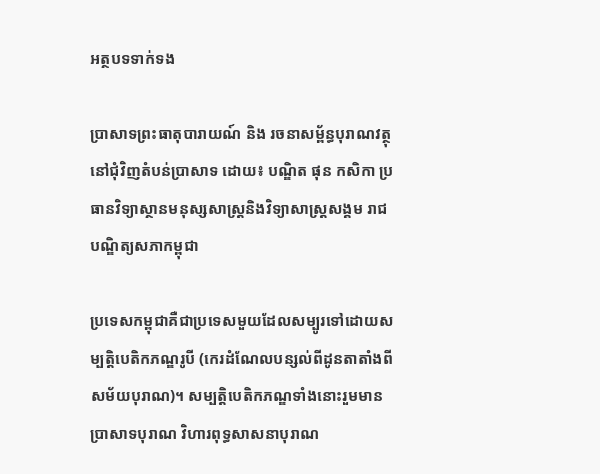អត្ថបទទាក់ទង

ប្រាសាទព្រះធាតុបារាយណ៍ និង រចនាសម្ព័ន្ធបុរាណវត្ថុនៅជុំវិញតំបន់ប្រាសាទ ដោយ៖ បណ្ឌិត ផុន កសិកា ប្រធានវិទ្យាស្ថានមនុស្សសាស្ត្រនិងវិទ្យាសាស្ត្រសង្គម រាជបណ្ឌិត្យសភាកម្ពុជា

ប្រទេសកម្ពុជាគឺជាប្រទេសមួយដែលសម្បូរទៅដោយសម្បត្តិបេតិកភណ្ឌរូបី (កេរដំណែលបន្សល់ពីដូនតាតាំងពីសម័យបុរាណ)។ សម្បត្តិបេតិកភណ្ឌទាំងនោះរួមមានប្រាសាទបុរាណ វិហារពុទ្ធសាសនាបុរាណ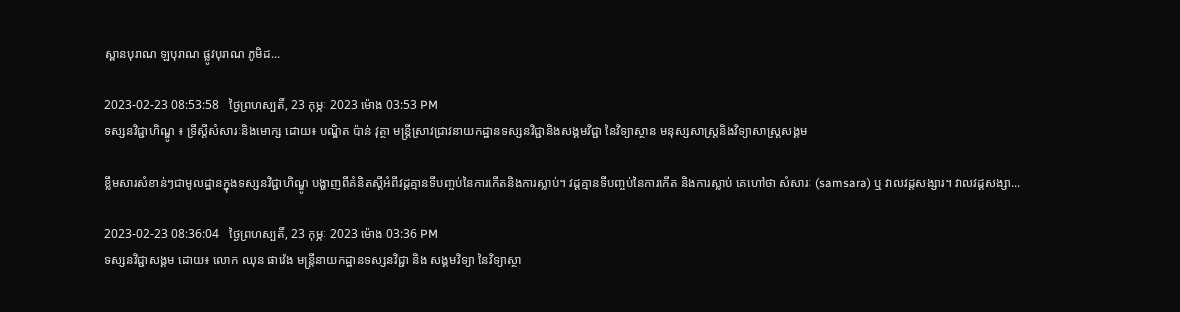ស្ពានបុរាណ ឡបុរាណ ផ្លូវបុរាណ ភូមិដ...

2023-02-23 08:53:58   ថ្ងៃព្រហស្បតិ៍, 23 កុម្ភៈ 2023 ម៉ោង 03:53 PM
ទស្សនវិជ្ជាហិណ្ឌូ ៖ ទ្រឹស្តីសំសារៈនិងមោក្ស ដោយ៖ បណ្ឌិត ប៉ាន់ វុត្ថា មន្ត្រីស្រាវជ្រាវនាយកដ្ឋានទស្សនវិជ្ជានិងសង្គមវិជ្ជា នៃវិទ្យាស្ថាន មនុស្សសាស្ត្រនិងវិទ្យាសាស្ត្រសង្គម

ខ្លឹមសារសំខាន់ៗជាមូលដ្ឋានក្នុងទស្សនវិជ្ជាហិណ្ឌូ បង្ហាញពីគំនិតស្តីអំពីវដ្តគ្មានទីបញ្ចប់នៃការកើតនិងការស្លាប់។ វដ្តគ្មានទីបញ្ចប់នៃការកើត និងការស្លាប់ គេហៅថា សំសារៈ (samsara) ឬ វាលវដ្តសង្សារ។ វាលវដ្តសង្សា...

2023-02-23 08:36:04   ថ្ងៃព្រហស្បតិ៍, 23 កុម្ភៈ 2023 ម៉ោង 03:36 PM
ទស្សនវិជ្ជាសង្គម ដោយ៖ លោក ឈុន ផាវ៉េង មន្ត្រីនាយកដ្ឋានទស្សនវិជ្ជា និង សង្គមវិទ្យា នៃវិទ្យាស្ថា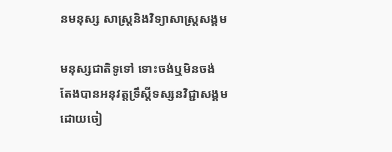នមនុស្ស សាស្ត្រនិងវិទ្យាសាស្រ្តសង្គម

មនុស្សជាតិទូទៅ ទោះចង់ឬមិនចង់ តែងបានអនុវត្តទ្រឹស្តីទស្សនវិជ្ជាសង្គម ដោយចៀ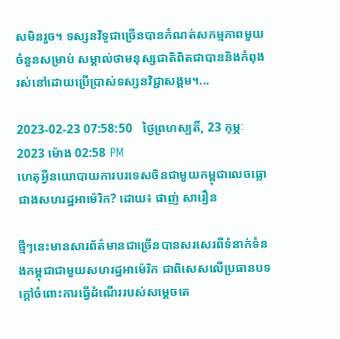សមិនរួច។ ទស្សនវិទូជាច្រើនបានកំណត់សកម្មភាពមួយចំនួនសម្រាប់ សម្គាល់ថាមនុស្សជាតិពិតជាបាននិងកំពុងរស់នៅដោយប្រើប្រាស់ទស្សនវិជ្ជាសង្គម។...

2023-02-23 07:58:50   ថ្ងៃព្រហស្បតិ៍, 23 កុម្ភៈ 2023 ម៉ោង 02:58 PM
ហេតុអ្វីនយោបាយការបរទេសចិនជាមួយកម្ពុជាលេចធ្លោជាងសហរដ្ឋអាម៉េរិក? ដោយ៖ ផាញ់ សារឿន

ថ្មីៗនេះមានសារព័ត៌មានជាច្រើនបានសរសេរពីទំនាក់ទំនងកម្ពុជាជាមួយសហរដ្ឋអាម៉េរិក ជាពិសេសលើប្រធានបទក្ដៅចំពោះការធ្វើដំណើររបស់សម្ដេចតេ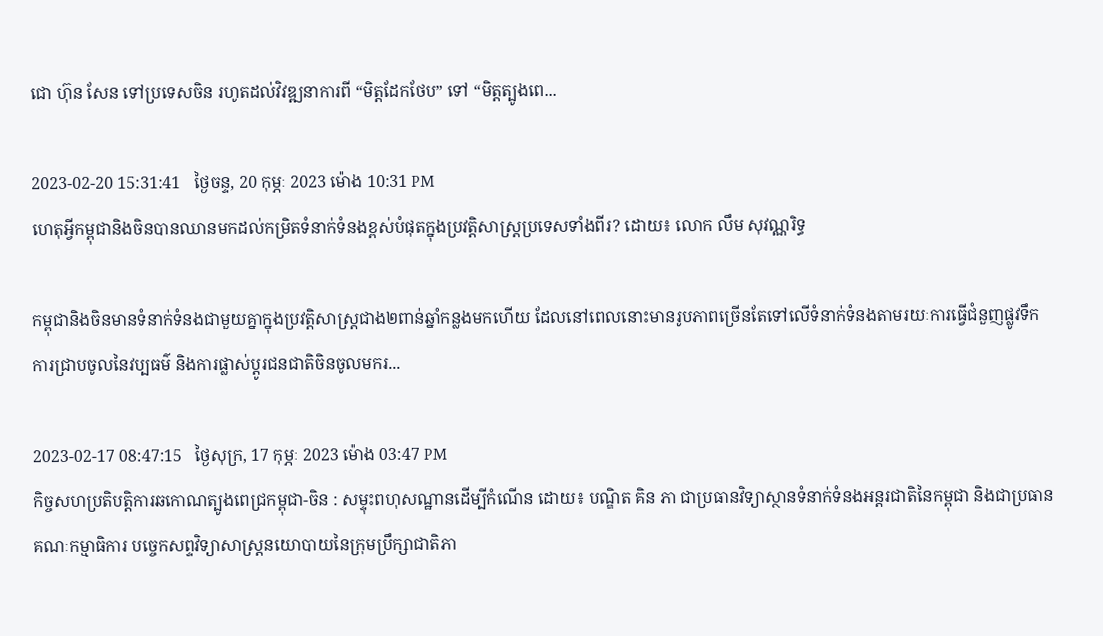ជោ ហ៊ុន សែន ទៅប្រទេសចិន រហូតដល់វិវឌ្ឍនាការពី “មិត្តដែកថែប” ទៅ “មិត្តត្បូងពេ...

2023-02-20 15:31:41   ថ្ងៃចន្ទ, 20 កុម្ភៈ 2023 ម៉ោង 10:31 PM
ហេតុអ្វីកម្ពុជានិងចិនបានឈានមកដល់កម្រិតទំនាក់ទំនងខ្ពស់បំផុតក្នុងប្រវត្តិសាស្ត្រប្រទេសទាំងពីរ? ដោយ៖ លោក លឹម សុវណ្ណរិទ្ធ

កម្ពុជានិងចិនមានទំនាក់ទំនងជាមួយគ្នាក្នុងប្រវត្តិសាស្ត្រជាង២ពាន់ឆ្នាំកន្លងមកហើយ ដែលនៅពេលនោះមានរូបភាពច្រើនតែទៅលើទំនាក់ទំនងតាមរយៈការធ្វើជំនួញផ្លូវទឹក ការជ្រាបចូលនៃវប្បធម៌ និងការផ្លាស់ប្ដូរជនជាតិចិនចូលមករ...

2023-02-17 08:47:15   ថ្ងៃសុក្រ, 17 កុម្ភៈ 2023 ម៉ោង 03:47 PM
កិច្ចសហប្រតិបត្តិការឆកោណត្បូងពេជ្រកម្ពុជា-ចិន : សម្ទុះពហុសណ្ឋានដើម្បីកំណើន ដោយ៖ បណ្ឌិត គិន ភា ជាប្រធានវិទ្យាស្ថានទំនាក់ទំនងអន្តរជាតិនៃកម្ពុជា និងជាប្រធានគណៈកម្មាធិការ បច្ចេកសព្ទវិទ្យាសាស្ត្រនយោបាយនៃក្រុមប្រឹក្សាជាតិភា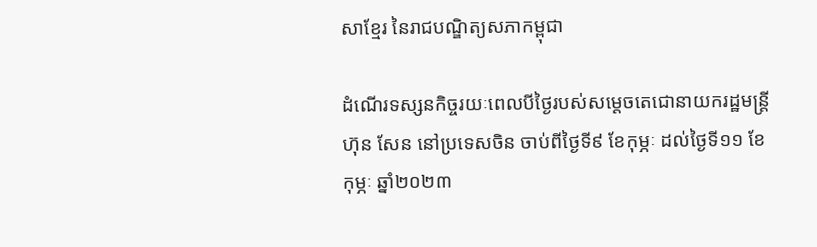សាខ្មែរ នៃរាជបណ្ឌិត្យសភាកម្ពុជា

ដំណើរទស្សនកិច្ចរយៈពេលបីថ្ងៃរបស់សម្តេចតេជោនាយករដ្ឋមន្ត្រី ហ៊ុន សែន នៅប្រទេសចិន ចាប់ពីថ្ងៃទី៩ ខែកុម្ភៈ ដល់ថ្ងៃទី១១ ខែកុម្ភៈ ឆ្នាំ២០២៣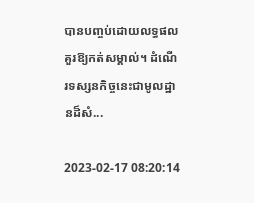បានបញ្ចប់ដោយលទ្ធផលគួរឱ្យកត់សម្គាល់។ ដំណើរទស្សនកិច្ចនេះជាមូលដ្ឋានដ៏សំ...

2023-02-17 08:20:14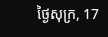ថ្ងៃសុក្រ, 17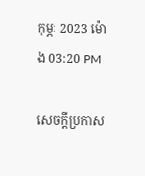កុម្ភៈ 2023 ម៉ោង 03:20 PM

សេចក្តីប្រកាស